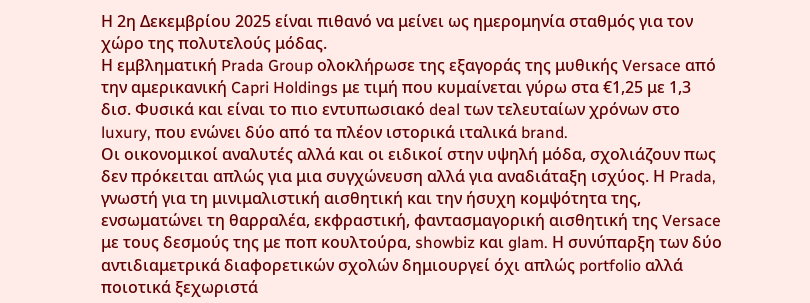Η 2η Δεκεμβρίου 2025 είναι πιθανό να μείνει ως ημερομηνία σταθμός για τον χώρο της πολυτελούς μόδας.
Η εμβληματική Prada Group ολοκλήρωσε της εξαγοράς της μυθικής Versace από την αμερικανική Capri Holdings με τιμή που κυμαίνεται γύρω στα €1,25 με 1,3 δισ. Φυσικά και είναι το πιο εντυπωσιακό deal των τελευταίων χρόνων στο luxury, που ενώνει δύο από τα πλέον ιστορικά ιταλικά brand.
Οι οικονομικοί αναλυτές αλλά και οι ειδικοί στην υψηλή μόδα, σχολιάζουν πως δεν πρόκειται απλώς για μια συγχώνευση αλλά για αναδιάταξη ισχύος. Η Prada, γνωστή για τη μινιμαλιστική αισθητική και την ήσυχη κομψότητα της, ενσωματώνει τη θαρραλέα, εκφραστική, φαντασμαγορική αισθητική της Versace με τους δεσμούς της με ποπ κουλτούρα, showbiz και glam. Η συνύπαρξη των δύο αντιδιαμετρικά διαφορετικών σχολών δημιουργεί όχι απλώς portfolio αλλά ποιοτικά ξεχωριστά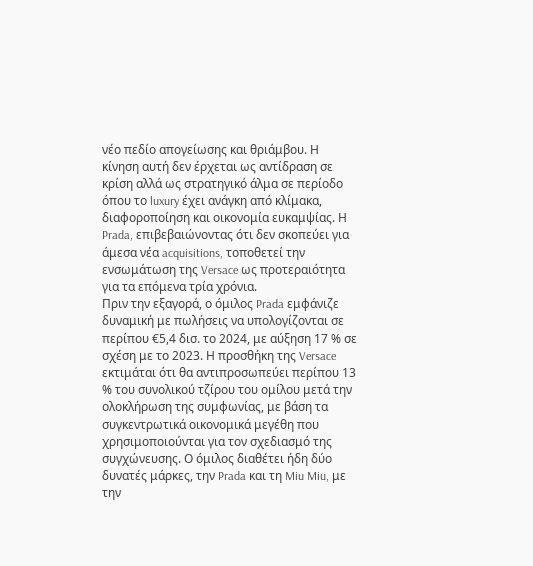νέο πεδίο απογείωσης και θριάμβου. Η κίνηση αυτή δεν έρχεται ως αντίδραση σε κρίση αλλά ως στρατηγικό άλμα σε περίοδο όπου το luxury έχει ανάγκη από κλίμακα, διαφοροποίηση και οικονομία ευκαμψίας. Η Prada, επιβεβαιώνοντας ότι δεν σκοπεύει για άμεσα νέα acquisitions, τοποθετεί την ενσωμάτωση της Versace ως προτεραιότητα για τα επόμενα τρία χρόνια.
Πριν την εξαγορά, ο όμιλος Prada εμφάνιζε δυναμική με πωλήσεις να υπολογίζονται σε περίπου €5,4 δισ. το 2024, με αύξηση 17 % σε σχέση με το 2023. Η προσθήκη της Versace εκτιμάται ότι θα αντιπροσωπεύει περίπου 13 % του συνολικού τζίρου του ομίλου μετά την ολοκλήρωση της συμφωνίας, με βάση τα συγκεντρωτικά οικονομικά μεγέθη που χρησιμοποιούνται για τον σχεδιασμό της συγχώνευσης. Ο όμιλος διαθέτει ήδη δύο δυνατές μάρκες, την Prada και τη Miu Miu, με την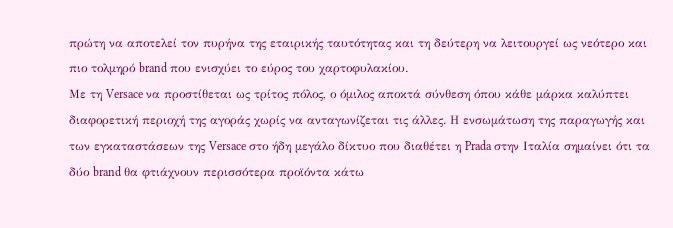πρώτη να αποτελεί τον πυρήνα της εταιρικής ταυτότητας και τη δεύτερη να λειτουργεί ως νεότερο και πιο τολμηρό brand που ενισχύει το εύρος του χαρτοφυλακίου.
Με τη Versace να προστίθεται ως τρίτος πόλος, ο όμιλος αποκτά σύνθεση όπου κάθε μάρκα καλύπτει διαφορετική περιοχή της αγοράς χωρίς να ανταγωνίζεται τις άλλες. Η ενσωμάτωση της παραγωγής και των εγκαταστάσεων της Versace στο ήδη μεγάλο δίκτυο που διαθέτει η Prada στην Ιταλία σημαίνει ότι τα δύο brand θα φτιάχνουν περισσότερα προϊόντα κάτω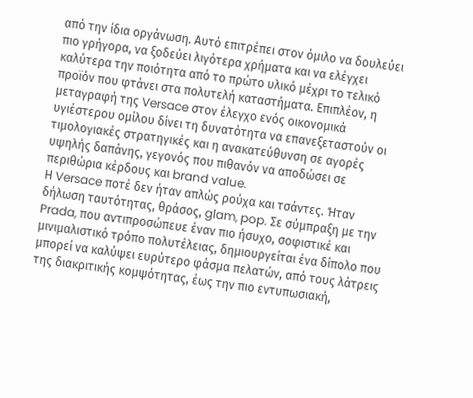από την ίδια οργάνωση. Αυτό επιτρέπει στον όμιλο να δουλεύει πιο γρήγορα, να ξοδεύει λιγότερα χρήματα και να ελέγχει καλύτερα την ποιότητα από το πρώτο υλικό μέχρι το τελικό προϊόν που φτάνει στα πολυτελή καταστήματα. Επιπλέον, η μεταγραφή της Versace στον έλεγχο ενός οικονομικά υγιέστερου ομίλου δίνει τη δυνατότητα να επανεξεταστούν οι τιμολογιακές στρατηγικές και η ανακατεύθυνση σε αγορές υψηλής δαπάνης, γεγονός που πιθανόν να αποδώσει σε περιθώρια κέρδους και brand value.
Η Versace ποτέ δεν ήταν απλώς ρούχα και τσάντες. Ήταν δήλωση ταυτότητας, θράσος, glam, pop. Σε σύμπραξη με την Prada, που αντιπροσώπευε έναν πιο ήσυχο, σοφιστικέ και μινιμαλιστικό τρόπο πολυτέλειας, δημιουργείται ένα δίπολο που μπορεί να καλύψει ευρύτερο φάσμα πελατών, από τους λάτρεις της διακριτικής κομψότητας, έως την πιο εντυπωσιακή,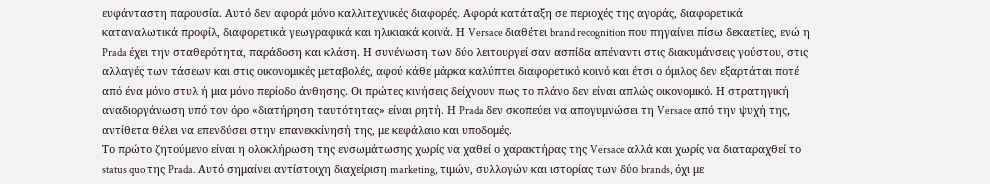ευφάνταστη παρουσία. Αυτό δεν αφορά μόνο καλλιτεχνικές διαφορές. Αφορά κατάταξη σε περιοχές της αγοράς, διαφορετικά καταναλωτικά προφίλ, διαφορετικά γεωγραφικά και ηλικιακά κοινά. Η Versace διαθέτει brand recognition που πηγαίνει πίσω δεκαετίες, ενώ η Prada έχει την σταθερότητα, παράδοση και κλάση. Η συνένωση των δύο λειτουργεί σαν ασπίδα απέναντι στις διακυμάνσεις γούστου, στις αλλαγές των τάσεων και στις οικονομικές μεταβολές, αφού κάθε μάρκα καλύπτει διαφορετικό κοινό και έτσι ο όμιλος δεν εξαρτάται ποτέ από ένα μόνο στυλ ή μια μόνο περίοδο άνθησης. Οι πρώτες κινήσεις δείχνουν πως το πλάνο δεν είναι απλώς οικονομικό. Η στρατηγική αναδιοργάνωση υπό τον όρο «διατήρηση ταυτότητας» είναι ρητή. Η Prada δεν σκοπεύει να απογυμνώσει τη Versace από την ψυχή της, αντίθετα θέλει να επενδύσει στην επανεκκίνησή της, με κεφάλαιο και υποδομές.
Το πρώτο ζητούμενο είναι η ολοκλήρωση της ενσωμάτωσης χωρίς να χαθεί ο χαρακτήρας της Versace αλλά και χωρίς να διαταραχθεί το status quo της Prada. Αυτό σημαίνει αντίστοιχη διαχείριση marketing, τιμών, συλλογών και ιστορίας των δύο brands, όχι με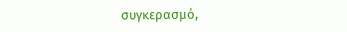συγκερασμό,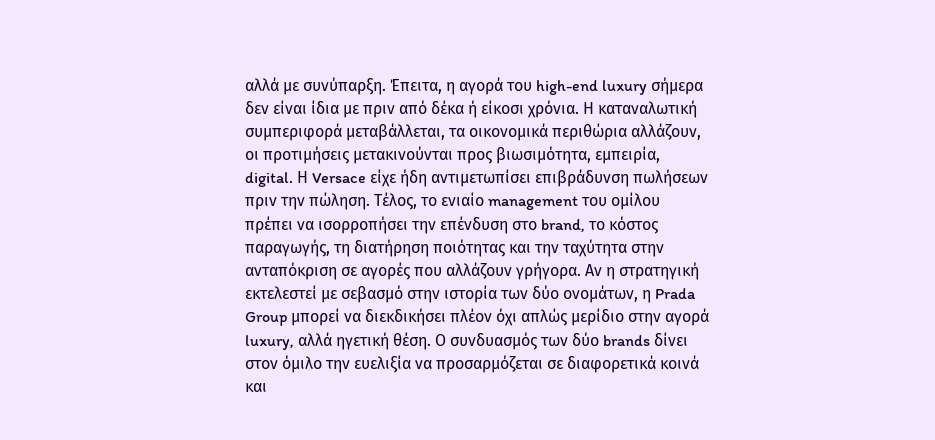αλλά με συνύπαρξη. Έπειτα, η αγορά του high-end luxury σήμερα δεν είναι ίδια με πριν από δέκα ή είκοσι χρόνια. Η καταναλωτική συμπεριφορά μεταβάλλεται, τα οικονομικά περιθώρια αλλάζουν, οι προτιμήσεις μετακινούνται προς βιωσιμότητα, εμπειρία, digital. Η Versace είχε ήδη αντιμετωπίσει επιβράδυνση πωλήσεων πριν την πώληση. Τέλος, το ενιαίο management του ομίλου πρέπει να ισορροπήσει την επένδυση στο brand, το κόστος παραγωγής, τη διατήρηση ποιότητας και την ταχύτητα στην ανταπόκριση σε αγορές που αλλάζουν γρήγορα. Αν η στρατηγική εκτελεστεί με σεβασμό στην ιστορία των δύο ονομάτων, η Prada Group μπορεί να διεκδικήσει πλέον όχι απλώς μερίδιο στην αγορά luxury, αλλά ηγετική θέση. Ο συνδυασμός των δύο brands δίνει στον όμιλο την ευελιξία να προσαρμόζεται σε διαφορετικά κοινά και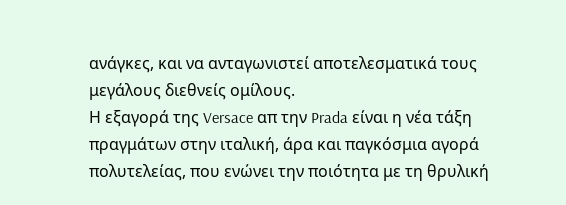ανάγκες, και να ανταγωνιστεί αποτελεσματικά τους μεγάλους διεθνείς ομίλους.
Η εξαγορά της Versace απ την Prada είναι η νέα τάξη πραγμάτων στην ιταλική, άρα και παγκόσμια αγορά πολυτελείας, που ενώνει την ποιότητα με τη θρυλική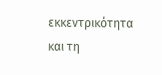εκκεντρικότητα και τη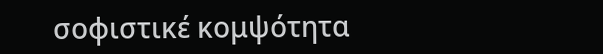σοφιστικέ κομψότητα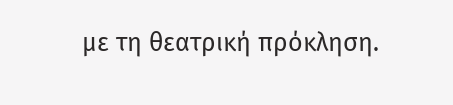με τη θεατρική πρόκληση.